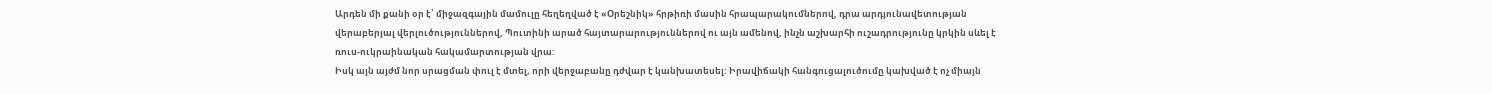Արդեն մի քանի օր է՝ միջազգային մամուլը հեղեղված է «Օրեշնիկ» հրթիռի մասին հրապարակումներով, դրա արդյունավետության վերաբերյալ վերլուծություններով, Պուտինի արած հայտարարություններով ու այն ամենով, ինչն աշխարհի ուշադրությունը կրկին սևել է ռուս-ուկրաինական հակամարտության վրա:
Իսկ այն այժմ նոր սրացման փուլ է մտել, որի վերջաբանը դժվար է կանխատեսել: Իրավիճակի հանգուցալուծումը կախված է ոչ միայն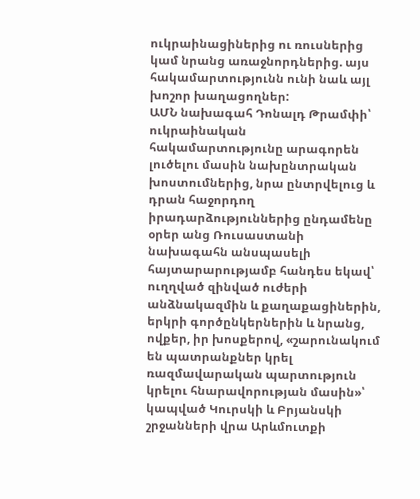ուկրաինացիներից ու ռուսներից կամ նրանց առաջնորդներից. այս հակամարտությունն ունի նաև այլ խոշոր խաղացողներ:
ԱՄՆ նախագահ Դոնալդ Թրամփի՝ ուկրաինական հակամարտությունը արագորեն լուծելու մասին նախընտրական խոստումներից, նրա ընտրվելուց և դրան հաջորդող իրադարձություններից ընդամենը օրեր անց Ռուսաստանի նախագահն անսպասելի հայտարարությամբ հանդես եկավ՝ ուղղված զինված ուժերի անձնակազմին և քաղաքացիներին, երկրի գործընկերներին և նրանց, ովքեր, իր խոսքերով, «շարունակում են պատրանքներ կրել ռազմավարական պարտություն կրելու հնարավորության մասին»՝ կապված Կուրսկի և Բրյանսկի շրջանների վրա Արևմուտքի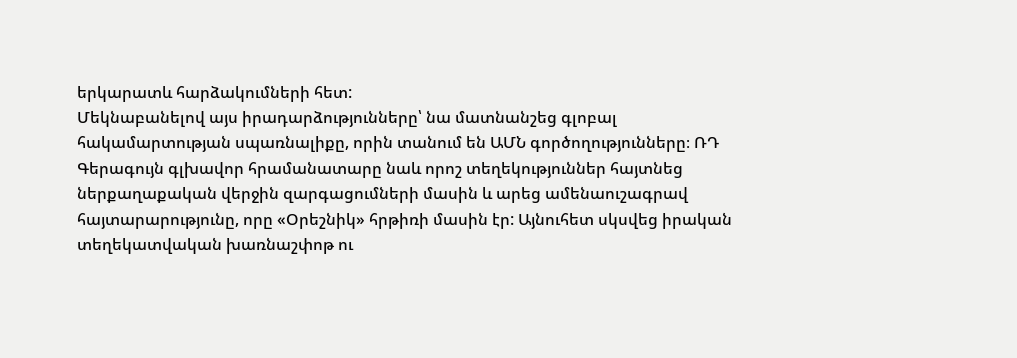երկարատև հարձակումների հետ:
Մեկնաբանելով այս իրադարձությունները՝ նա մատնանշեց գլոբալ հակամարտության սպառնալիքը, որին տանում են ԱՄՆ գործողությունները։ ՌԴ Գերագույն գլխավոր հրամանատարը նաև որոշ տեղեկություններ հայտնեց ներքաղաքական վերջին զարգացումների մասին և արեց ամենաուշագրավ հայտարարությունը, որը «Օրեշնիկ» հրթիռի մասին էր: Այնուհետ սկսվեց իրական տեղեկատվական խառնաշփոթ ու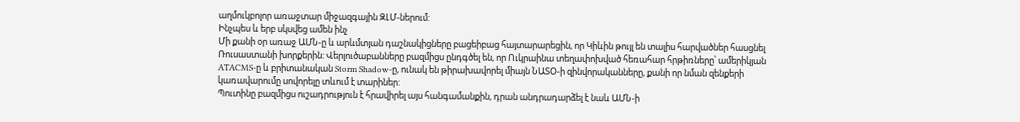աղմուկբոլոր առաջտար միջազգային ԶԼՄ-ներում:
Ինչպես և երբ սկսվեց ամեն ինչ
Մի քանի օր առաջ ԱՄՆ-ը և արևմտյան դաշնակիցները բացեիբաց հայտարարեցին, որ Կիևին թույլ են տալիս հարվածներ հասցնել Ռուսաստանի խորքերին: Վերլուծաբանները բազմիցս ընդգծել են, որ Ուկրաինա տեղափոխված հեռահար հրթիռները՝ ամերիկյան ATACMS-ը և բրիտանական Storm Shadow-ը, ունակ են թիրախավորել միայն ՆԱՏՕ-ի զինվորականները, քանի որ նման զենքերի կառավարումը սովորելը տևում է տարիներ:
Պուտինը բազմիցս ուշադրություն է հրավիրել այս հանգամանքին, դրան անդրադարձել է նաև ԱՄՆ-ի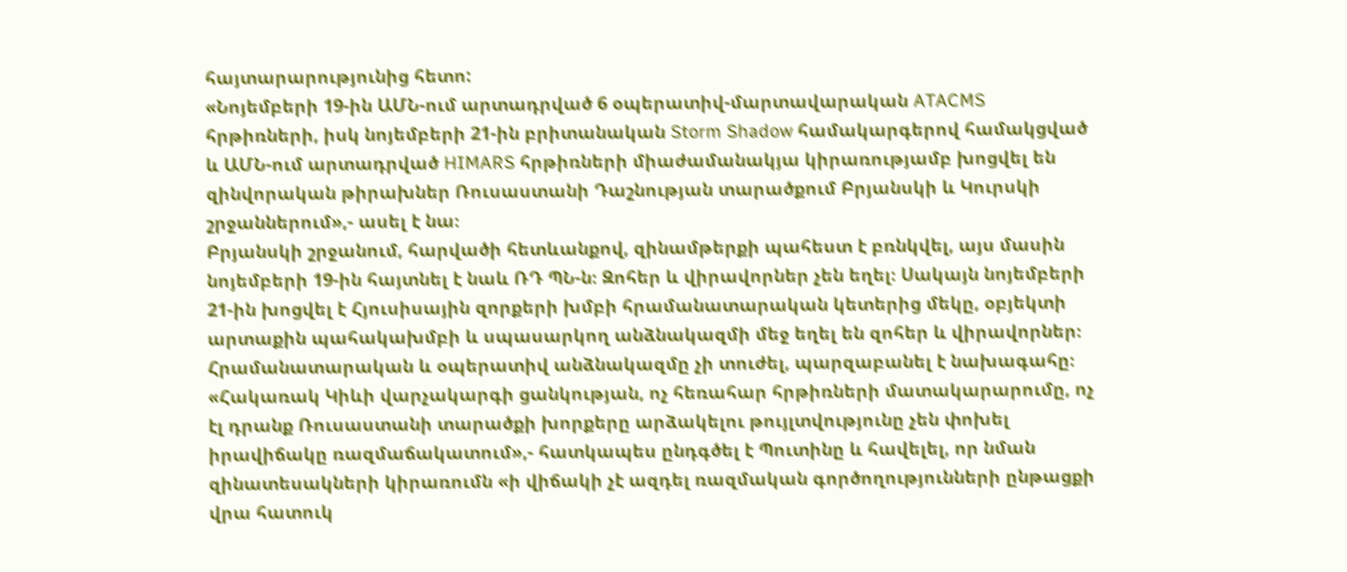հայտարարությունից հետո:
«Նոյեմբերի 19-ին ԱՄՆ-ում արտադրված 6 օպերատիվ-մարտավարական ATACMS հրթիռների, իսկ նոյեմբերի 21-ին բրիտանական Storm Shadow համակարգերով համակցված և ԱՄՆ-ում արտադրված HIMARS հրթիռների միաժամանակյա կիրառությամբ խոցվել են զինվորական թիրախներ Ռուսաստանի Դաշնության տարածքում Բրյանսկի և Կուրսկի շրջաններում»,- ասել է նա։
Բրյանսկի շրջանում, հարվածի հետևանքով, զինամթերքի պահեստ է բռնկվել, այս մասին նոյեմբերի 19-ին հայտնել է նաև ՌԴ ՊՆ-ն։ Զոհեր և վիրավորներ չեն եղել։ Սակայն նոյեմբերի 21-ին խոցվել է Հյուսիսային զորքերի խմբի հրամանատարական կետերից մեկը, օբյեկտի արտաքին պահակախմբի և սպասարկող անձնակազմի մեջ եղել են զոհեր և վիրավորներ։ Հրամանատարական և օպերատիվ անձնակազմը չի տուժել, պարզաբանել է նախագահը։
«Հակառակ Կիևի վարչակարգի ցանկության, ոչ հեռահար հրթիռների մատակարարումը, ոչ էլ դրանք Ռուսաստանի տարածքի խորքերը արձակելու թույլտվությունը չեն փոխել իրավիճակը ռազմաճակատում»,- հատկապես ընդգծել է Պուտինը և հավելել, որ նման զինատեսակների կիրառումն «ի վիճակի չէ ազդել ռազմական գործողությունների ընթացքի վրա հատուկ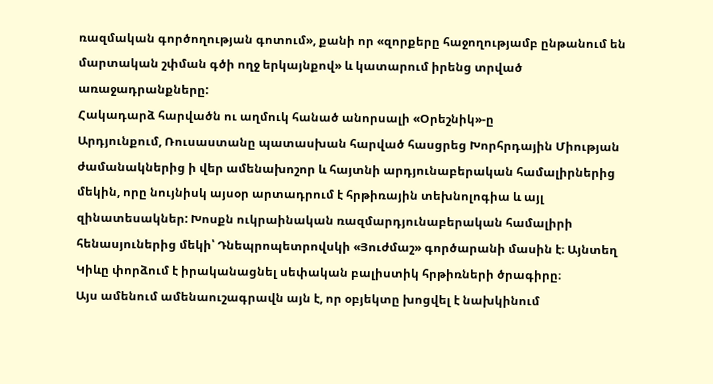ռազմական գործողության գոտում», քանի որ «զորքերը հաջողությամբ ընթանում են մարտական շփման գծի ողջ երկայնքով» և կատարում իրենց տրված առաջադրանքները:
Հակադարձ հարվածն ու աղմուկ հանած անորսալի «Օրեշնիկ»-ը
Արդյունքում, Ռուսաստանը պատասխան հարված հասցրեց Խորհրդային Միության ժամանակներից ի վեր ամենախոշոր և հայտնի արդյունաբերական համալիրներից մեկին, որը նույնիսկ այսօր արտադրում է հրթիռային տեխնոլոգիա և այլ զինատեսակներ: Խոսքն ուկրաինական ռազմարդյունաբերական համալիրի հենասյուներից մեկի՝ Դնեպրոպետրովսկի «Յուժմաշ» գործարանի մասին է։ Այնտեղ Կիևը փորձում է իրականացնել սեփական բալիստիկ հրթիռների ծրագիրը։
Այս ամենում ամենաուշագրավն այն է, որ օբյեկտը խոցվել է նախկինում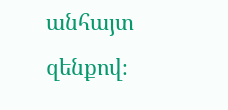անհայտ զենքով։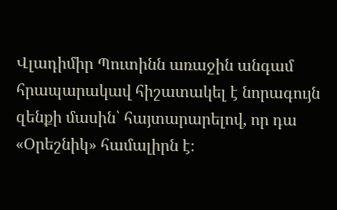Վլադիմիր Պուտինն առաջին անգամ հրապարակավ հիշատակել է նորագույն զենքի մասին՝ հայտարարելով, որ դա «Օրեշնիկ» համալիրն է։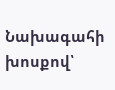Նախագահի խոսքով՝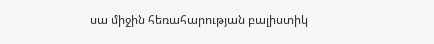սա միջին հեռահարության բալիստիկ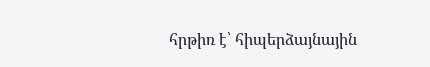հրթիռ է՝ հիպերձայնային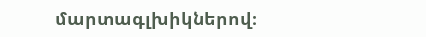մարտագլխիկներով։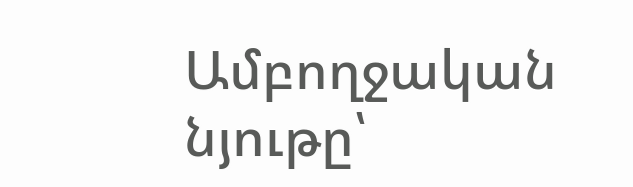Ամբողջական նյութը՝